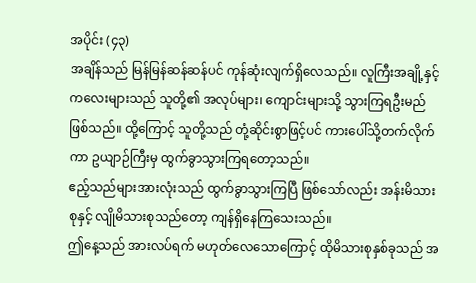အပိုင်း (၄၃)
အချိန်သည် မြန်မြန်ဆန်ဆန်ပင် ကုန်ဆုံးလျက်ရှိလေသည်။ လူကြီးအချို့နှင့် ကလေးများသည် သူတို့၏ အလုပ်များ၊ ကျောင်းများသို့ သွားကြရဦးမည် ဖြစ်သည်။ ထို့ကြောင့် သူတို့သည် တုံ့ဆိုင်းစွာဖြင့်ပင် ကားပေါ်သို့တက်လိုက်ကာ ဥယျာဉ်ကြီးမှ ထွက်ခွာသွားကြရတော့သည်။
ဧည့်သည်များအားလုံးသည် ထွက်ခွာသွားကြပြီ ဖြစ်သော်လည်း အန်းမိသားစုနှင့် လျိုမိသားစုသည်တော့ ကျန်ရှိနေကြသေးသည်။
ဤနေ့သည် အားလပ်ရက် မဟုတ်လေသောကြောင့် ထိုမိသားစုနှစ်ခုသည် အ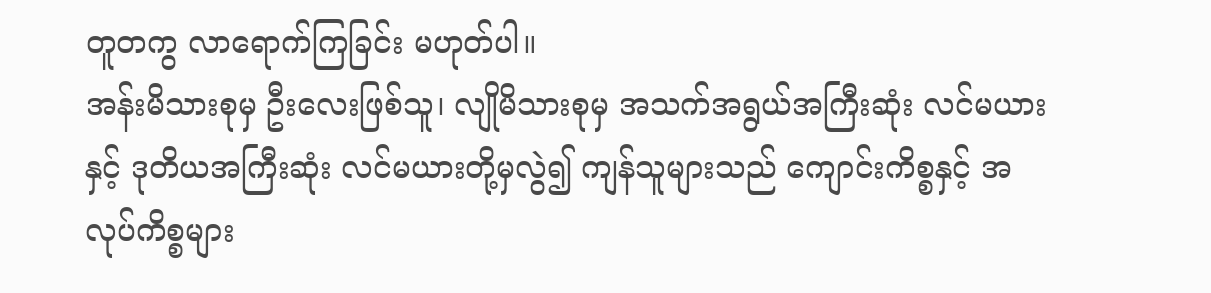တူတကွ လာရောက်ကြခြင်း မဟုတ်ပါ။
အန်းမိသားစုမှ ဦးလေးဖြစ်သူ၊ လျိုမိသားစုမှ အသက်အရွယ်အကြီးဆုံး လင်မယားနှင့် ဒုတိယအကြီးဆုံး လင်မယားတို့မှလွဲ၍ ကျန်သူများသည် ကျောင်းကိစ္စနှင့် အလုပ်ကိစ္စများ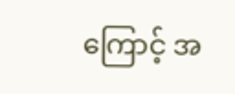ကြောင့် အ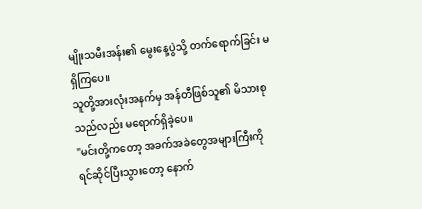မျိုးသမီးအန်း၏ မွေးနေ့ပွဲသို့ တက်ရောက်ခြင်း မရှိကြပေ။
သူတို့အားလုံးအနက်မှ အန်တီဖြစ်သူ၏ မိသားစုသည်လည်း မရောက်ရှိခဲ့ပေ။
"မင်းတို့ကတော့ အခက်အခဲတွေအများကြီးကို ရင်ဆိုင်ပြီးသွားတော့ နောက်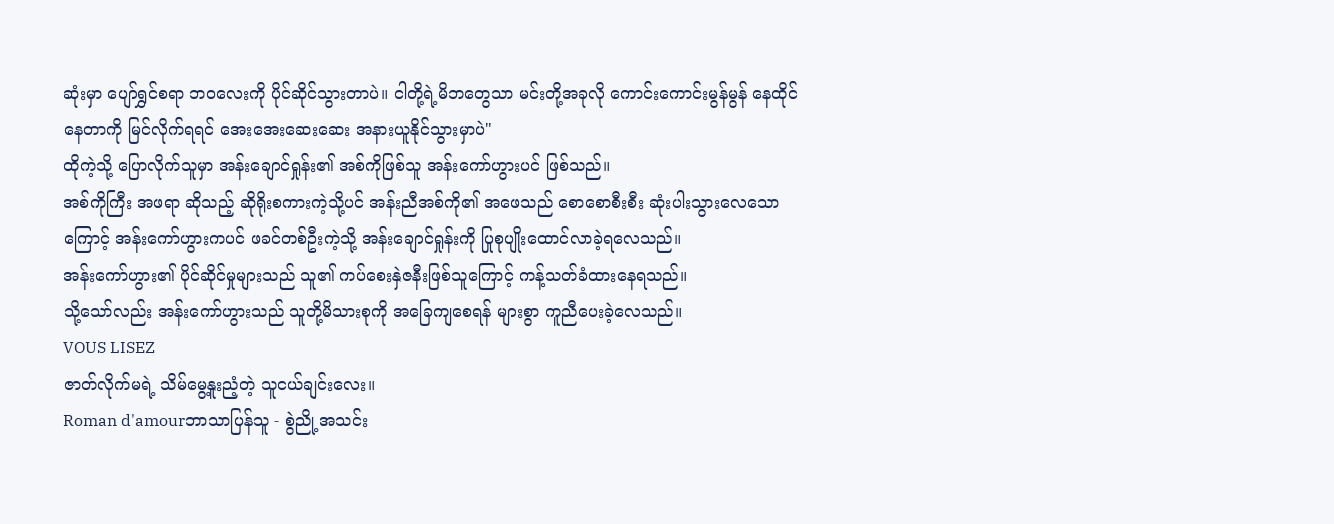ဆုံးမှာ ပျော်ရွှင်စရာ ဘဝလေးကို ပိုင်ဆိုင်သွားတာပဲ။ ငါတို့ရဲ့မိဘတွေသာ မင်းတို့အခုလို ကောင်းကောင်းမွန်မွန် နေထိုင်နေတာကို မြင်လိုက်ရရင် အေးအေးဆေးဆေး အနားယူနိုင်သွားမှာပဲ"
ထိုကဲ့သို့ ပြောလိုက်သူမှာ အန်းချောင်ရှုန်း၏ အစ်ကိုဖြစ်သူ အန်းကော်ဟွားပင် ဖြစ်သည်။
အစ်ကိုကြီး အဖရာ ဆိုသည့် ဆိုရိုးစကားကဲ့သို့ပင် အန်းညီအစ်ကို၏ အဖေသည် စောစောစီးစီး ဆုံးပါးသွားလေသောကြောင့် အန်းကော်ဟွားကပင် ဖခင်တစ်ဦးကဲ့သို့ အန်းချောင်ရှုန်းကို ပြုစုပျိုးထောင်လာခဲ့ရလေသည်။
အန်းကော်ဟွား၏ ပိုင်ဆိုင်မှုများသည် သူ၏ ကပ်စေးနှဲဇနီးဖြစ်သူကြောင့် ကန့်သတ်ခံထားနေရသည်။
သို့သော်လည်း အန်းကော်ဟွားသည် သူတို့မိသားစုကို အခြေကျစေရန် များစွာ ကူညီပေးခဲ့လေသည်။
VOUS LISEZ
ဇာတ်လိုက်မရဲ့ သိမ်မွေ့နူးညံ့တဲ့ သူငယ်ချင်းလေး။
Roman d'amourဘာသာပြန်သူ - စွဲညို့အသင်း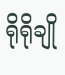ရိုရိုချို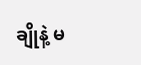ချိုနဲ့ မ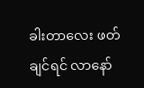ခါးတာလေး ဖတ်ချင်ရင် လာနော်